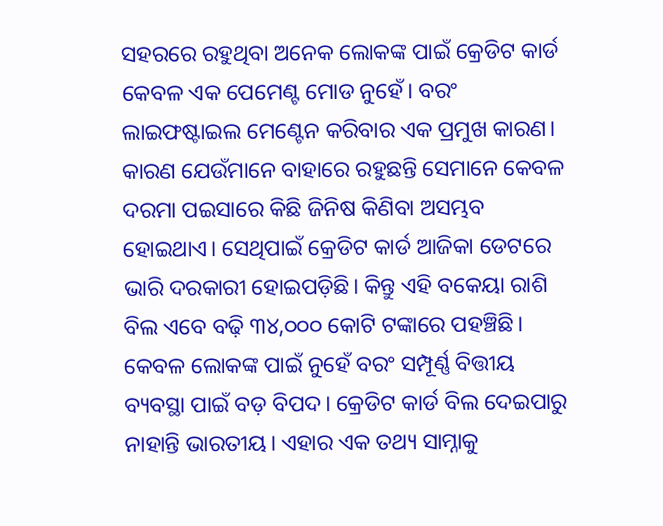ସହରରେ ରହୁଥିବା ଅନେକ ଲୋକଙ୍କ ପାଇଁ କ୍ରେଡିଟ କାର୍ଡ କେବଳ ଏକ ପେମେଣ୍ଟ ମୋଡ ନୁହେଁ। ବରଂ ଲାଇଫଷ୍ଟାଇଲ ମେଣ୍ଟେନ କରିବାର ଏକ ପ୍ରମୁଖ କାରଣ। କାରଣ ଯେଉଁମାନେ ବାହାରେ ରହୁଛନ୍ତି ସେମାନେ କେବଳ ଦରମା ପଇସାରେ କିଛି ଜିନିଷ କିଣିବା ଅସମ୍ଭବ ହୋଇଥାଏ। ସେଥିପାଇଁ କ୍ରେଡିଟ କାର୍ଡ ଆଜିକା ଡେଟରେ ଭାରି ଦରକାରୀ ହୋଇପଡ଼ିଛି। କିନ୍ତୁ ଏହି ବକେୟା ରାଶି ବିଲ ଏବେ ବଢ଼ି ୩୪,୦୦୦ କୋଟି ଟଙ୍କାରେ ପହଞ୍ଚିଛି। କେବଳ ଲୋକଙ୍କ ପାଇଁ ନୁହେଁ ବରଂ ସମ୍ପୂର୍ଣ୍ଣ ବିତ୍ତୀୟ ବ୍ୟବସ୍ଥା ପାଇଁ ବଡ଼ ବିପଦ। କ୍ରେଡିଟ କାର୍ଡ ବିଲ ଦେଇପାରୁ ନାହାନ୍ତି ଭାରତୀୟ। ଏହାର ଏକ ତଥ୍ୟ ସାମ୍ନାକୁ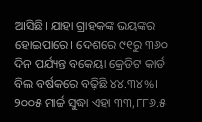ଆସିଛି। ଯାହା ଗ୍ରାହକଙ୍କ ଭୟଙ୍କର ହୋଇପାରେ। ଦେଶରେ ୯୧ରୁ ୩୬୦ ଦିନ ପର୍ଯ୍ୟନ୍ତ ବକେୟା କ୍ରେଡିଟ କାର୍ଡ ବିଲ ବର୍ଷକରେ ବଢ଼ିଛି ୪୪.୩୪%।
୨୦୦୫ ମାର୍ଚ୍ଚ ସୁଦ୍ଧା ଏହା ୩୩,୮୮୬.୫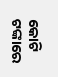କୋଟି ଟଙ୍କାରେ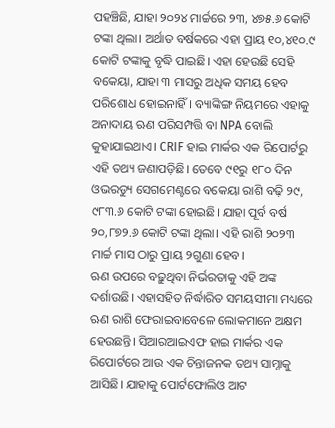ପହଞ୍ଚିଛି, ଯାହା ୨୦୨୪ ମାର୍ଚ୍ଚରେ ୨୩, ୪୭୫.୬ କୋଟି ଟଙ୍କା ଥିଲା। ଅର୍ଥାତ ବର୍ଷକରେ ଏହା ପ୍ରାୟ ୧୦,୪୧୦.୯ କୋଟି ଟଙ୍କାକୁ ବୃଦ୍ଧି ପାଇଛି। ଏହା ହେଉଛି ସେହି ବକେୟା, ଯାହା ୩ ମାସରୁ ଅଧିକ ସମୟ ହେବ ପରିଶୋଧ ହୋଇନାହିଁ। ବ୍ୟାଙ୍କିଙ୍ଗ ନିୟମରେ ଏହାକୁ ଅନାଦାୟ ଋଣ ପରିସମ୍ପତ୍ତି ବା NPA ବୋଲି କୁହାଯାଇଥାଏ। CRIF ହାଇ ମାର୍କର ଏକ ରିପୋର୍ଟରୁ ଏହି ତଥ୍ୟ ଜଣାପଡ଼ିଛି। ତେବେ ୯୧ରୁ ୧୮୦ ଦିନ ଓଭରଡ୍ୟୁ ସେଗମେଣ୍ଟରେ ବକେୟା ରାଶି ବଢ଼ି ୨୯, ୯୮୩.୬ କୋଟି ଟଙ୍କା ହୋଇଛି। ଯାହା ପୂର୍ବ ବର୍ଷ ୨୦,୮୭୨.୬ କୋଟି ଟଙ୍କା ଥିଲା। ଏହି ରାଶି ୨୦୨୩ ମାର୍ଚ୍ଚ ମାସ ଠାରୁ ପ୍ରାୟ ୨ଗୁଣା ହେବ।
ଋଣ ଉପରେ ବଢ଼ୁଥିବା ନିର୍ଭରତାକୁ ଏହି ଅଙ୍କ ଦର୍ଶାଉଛି। ଏହାସହିତ ନିର୍ଦ୍ଧାରିତ ସମୟସୀମା ମଧ୍ୟରେ ଋଣ ରାଶି ଫେରାଇବାବେଳେ ଲୋକମାନେ ଅକ୍ଷମ ହେଉଛନ୍ତି। ସିଆରଆଇଏଫ ହାଇ ମାର୍କର ଏକ ରିପୋର୍ଟରେ ଆଉ ଏକ ଚିନ୍ତାଜନକ ତଥ୍ୟ ସାମ୍ନାକୁ ଆସିଛି। ଯାହାକୁ ପୋର୍ଟଫୋଲିଓ ଆଟ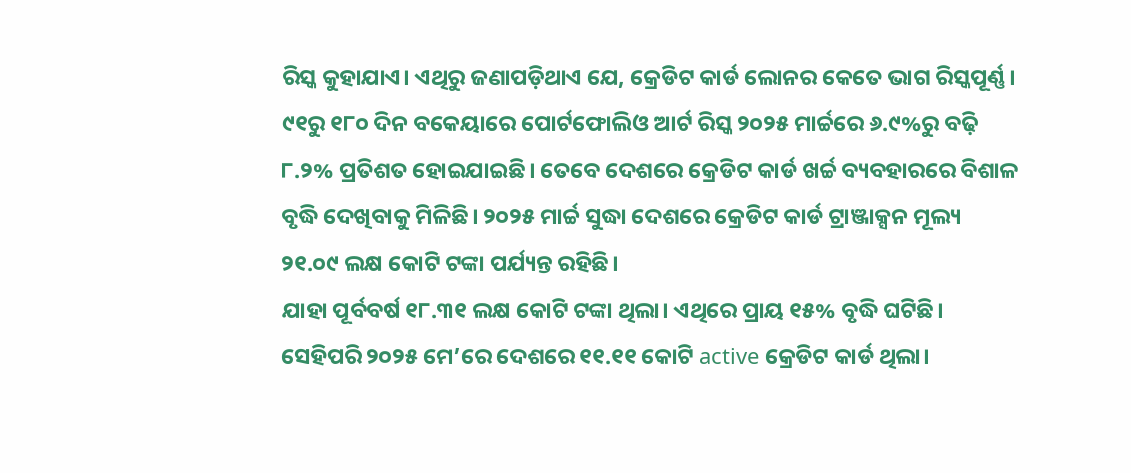ରିସ୍କ କୁହାଯାଏ। ଏଥିରୁ ଜଣାପଡ଼ିଥାଏ ଯେ, କ୍ରେଡିଟ କାର୍ଡ ଲୋନର କେତେ ଭାଗ ରିସ୍କପୂର୍ଣ୍ଣ। ୯୧ରୁ ୧୮୦ ଦିନ ବକେୟାରେ ପୋର୍ଟଫୋଲିଓ ଆର୍ଟ ରିସ୍କ ୨୦୨୫ ମାର୍ଚ୍ଚରେ ୬.୯%ରୁ ବଢ଼ି ୮.୨% ପ୍ରତିଶତ ହୋଇଯାଇଛି। ତେବେ ଦେଶରେ କ୍ରେଡିଟ କାର୍ଡ ଖର୍ଚ୍ଚ ବ୍ୟବହାରରେ ବିଶାଳ ବୃଦ୍ଧି ଦେଖିବାକୁ ମିଳିଛି। ୨୦୨୫ ମାର୍ଚ୍ଚ ସୁଦ୍ଧା ଦେଶରେ କ୍ରେଡିଟ କାର୍ଡ ଟ୍ରାଞ୍ଜାକ୍ସନ ମୂଲ୍ୟ ୨୧.୦୯ ଲକ୍ଷ କୋଟି ଟଙ୍କା ପର୍ଯ୍ୟନ୍ତ ରହିଛି।
ଯାହା ପୂର୍ବବର୍ଷ ୧୮.୩୧ ଲକ୍ଷ କୋଟି ଟଙ୍କା ଥିଲା। ଏଥିରେ ପ୍ରାୟ ୧୫% ବୃଦ୍ଧି ଘଟିଛି। ସେହିପରି ୨୦୨୫ ମେ’ରେ ଦେଶରେ ୧୧.୧୧ କୋଟି active କ୍ରେଡିଟ କାର୍ଡ ଥିଲା।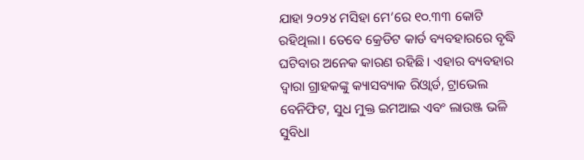ଯାହା ୨୦୨୪ ମସିହା ମେ’ରେ ୧୦.୩୩ କୋଟି ରହିଥିଲା। ତେବେ କ୍ରେଡିଟ କାର୍ଡ ବ୍ୟବହାରରେ ବୃଦ୍ଧି ଘଟିବାର ଅନେକ କାରଣ ରହିଛି। ଏହାର ବ୍ୟବହାର ଦ୍ବାରା ଗ୍ରାହକଙ୍କୁ କ୍ୟାସବ୍ୟାକ ରିଓ୍ବାର୍ଡ, ଟ୍ରାଭେଲ ବେନିଫିଟ, ସୁଧ ମୁକ୍ତ ଇମଆଇ ଏବଂ ଲାଉଞ୍ଜ ଭଳି ସୁବିଧା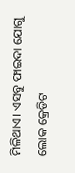ମିଳିଥାଏ। ଏସବୁ ଫାଇଦା ଯୋଗୁ ଲୋକ କ୍ରେଡିଟ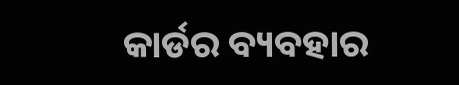କାର୍ଡର ବ୍ୟବହାର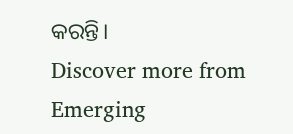କରନ୍ତି।
Discover more from Emerging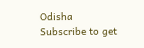Odisha
Subscribe to get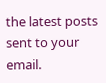the latest posts sent to your email.